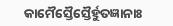କାମୈସ୍ତୈସ୍ତୈର୍ହୁତଜ୍ଞାନାଃ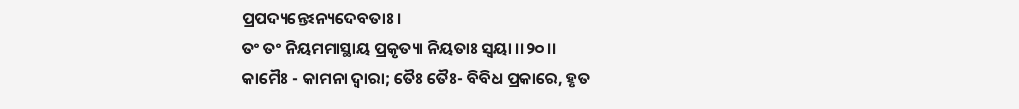ପ୍ରପଦ୍ୟନ୍ତେଽନ୍ୟଦେବତାଃ ।
ତଂ ତଂ ନିୟମମାସ୍ଥାୟ ପ୍ରକୃତ୍ୟା ନିୟତାଃ ସ୍ୱୟା ।।୨୦।।
କାମୈଃ - କାମନା ଦ୍ୱାରା; ତୈଃ ତୈଃ- ବିବିଧ ପ୍ରକାରେ, ହୃତ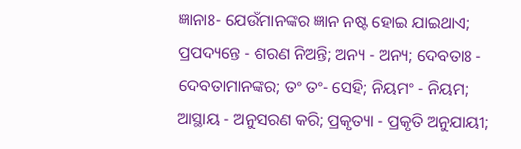ଜ୍ଞାନାଃ- ଯେଉଁମାନଙ୍କର ଜ୍ଞାନ ନଷ୍ଟ ହୋଇ ଯାଇଥାଏ; ପ୍ରପଦ୍ୟନ୍ତେ - ଶରଣ ନିଅନ୍ତି; ଅନ୍ୟ - ଅନ୍ୟ; ଦେବତାଃ - ଦେବତାମାନଙ୍କର; ତଂ ତଂ- ସେହି; ନିୟମଂ - ନିୟମ; ଆସ୍ଥାୟ - ଅନୁସରଣ କରି; ପ୍ରକୃତ୍ୟା - ପ୍ରକୃତି ଅନୁଯାୟୀ;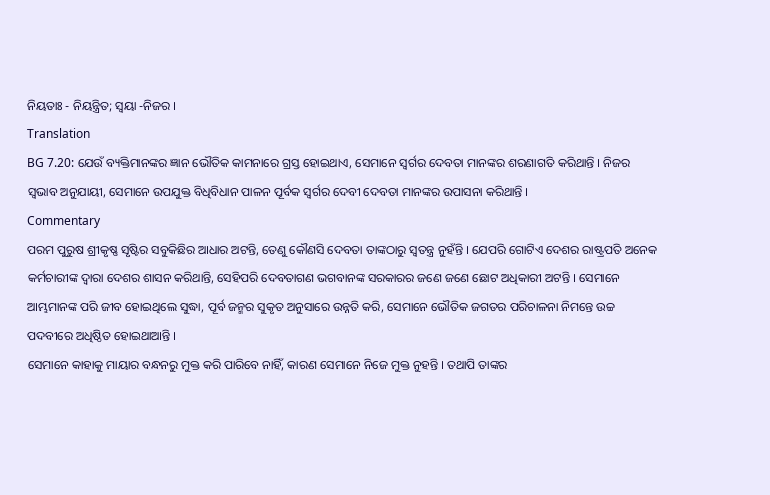ନିୟତାଃ - ନିୟନ୍ତ୍ରିତ; ସ୍ୱୟା -ନିଜର ।
Translation
BG 7.20: ଯେଉଁ ବ୍ୟକ୍ତିମାନଙ୍କର ଜ୍ଞାନ ଭୌତିକ କାମନାରେ ଗ୍ରସ୍ତ ହୋଇଥାଏ, ସେମାନେ ସ୍ୱର୍ଗର ଦେବତା ମାନଙ୍କର ଶରଣାଗତି କରିଥାନ୍ତି । ନିଜର ସ୍ୱଭାବ ଅନୁଯାୟୀ, ସେମାନେ ଉପଯୁକ୍ତ ବିଧିବିଧାନ ପାଳନ ପୂର୍ବକ ସ୍ୱର୍ଗର ଦେବୀ ଦେବତା ମାନଙ୍କର ଉପାସନା କରିଥାନ୍ତି ।
Commentary
ପରମ ପୁରୁଷ ଶ୍ରୀକୃଷ୍ଣ ସୃଷ୍ଟିର ସବୁକିଛିର ଆଧାର ଅଟନ୍ତି, ତେଣୁ କୌଣସି ଦେବତା ତାଙ୍କଠାରୁ ସ୍ୱତନ୍ତ୍ର ନୁହଁନ୍ତି । ଯେପରି ଗୋଟିଏ ଦେଶର ରାଷ୍ଟ୍ରପତି ଅନେକ କର୍ମଚାରୀଙ୍କ ଦ୍ୱାରା ଦେଶର ଶାସନ କରିଥାନ୍ତି, ସେହିପରି ଦେବତାଗଣ ଭଗବାନଙ୍କ ସରକାରର ଜଣେ ଜଣେ ଛୋଟ ଅଧିକାରୀ ଅଟନ୍ତି । ସେମାନେ ଆମ୍ଭମାନଙ୍କ ପରି ଜୀବ ହୋଇଥିଲେ ସୁଦ୍ଧା, ପୂର୍ବ ଜନ୍ମର ସୁକୃତ ଅନୁସାରେ ଉନ୍ନତି କରି, ସେମାନେ ଭୌତିକ ଜଗତର ପରିଚାଳନା ନିମନ୍ତେ ଉଚ୍ଚ ପଦବୀରେ ଅଧିଷ୍ଠିତ ହୋଇଥାଆନ୍ତି ।
ସେମାନେ କାହାକୁ ମାୟାର ବନ୍ଧନରୁ ମୁକ୍ତ କରି ପାରିବେ ନାହିଁ, କାରଣ ସେମାନେ ନିଜେ ମୁକ୍ତ ନୁହନ୍ତି । ତଥାପି ତାଙ୍କର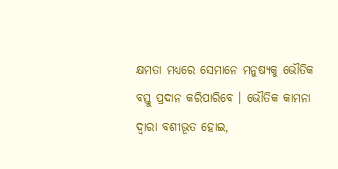କ୍ଷମତା ମଧ୍ୟରେ ସେମାନେ ମନୁଷ୍ୟକୁ ଭୌତିକ ବସ୍ତୁ ପ୍ରଦାନ କରିପାରିବେ । ଭୌତିକ କାମନା ଦ୍ୱାରା ବଶୀଭୂତ ହୋଇ,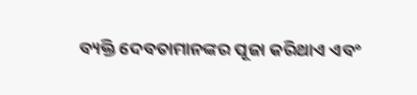ବ୍ୟକ୍ତି ଦେବତାମାନଙ୍କର ପୂଜା କରିଥାଏ ଏବଂ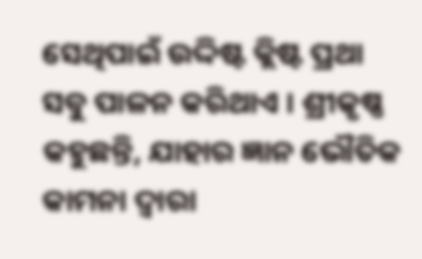ସେଥିପାଇଁ ଉଦ୍ଦିଷ୍ଟ କ୍ଲିଷ୍ଟ ପ୍ରଥା ସବୁ ପାଳନ କରିଥାଏ । ଶ୍ରୀକୃଷ୍ଣ କହୁଛନ୍ତି, ଯାହାର ଜ୍ଞାନ ଭୌତିକ କାମନା ଦ୍ୱାରା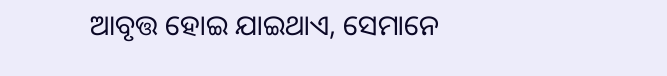ଆବୃତ୍ତ ହୋଇ ଯାଇଥାଏ, ସେମାନେ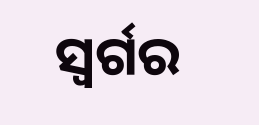ସ୍ୱର୍ଗର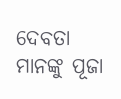ଦେବତା ମାନଙ୍କୁ ପୂଜା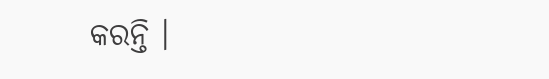କରନ୍ତି ।